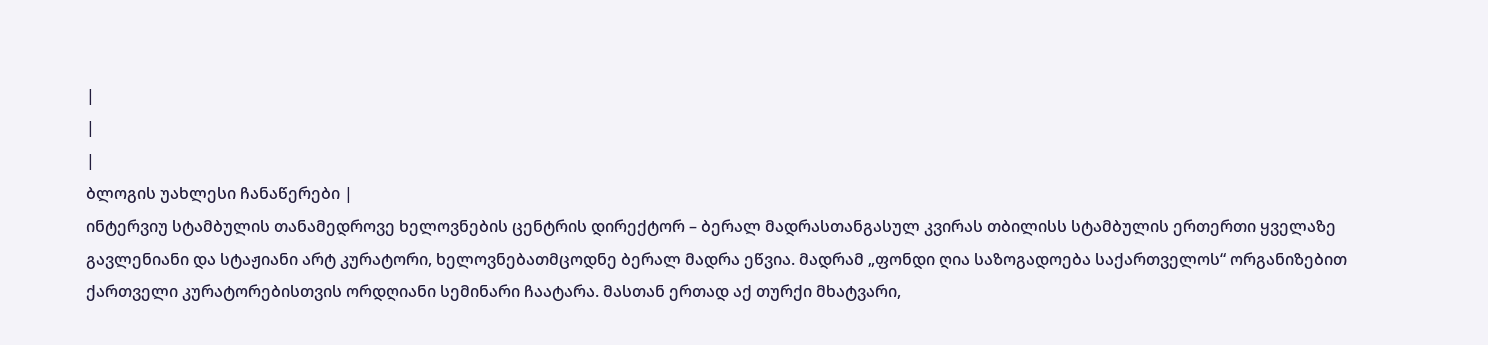|
|
|
ბლოგის უახლესი ჩანაწერები |
ინტერვიუ სტამბულის თანამედროვე ხელოვნების ცენტრის დირექტორ – ბერალ მადრასთანგასულ კვირას თბილისს სტამბულის ერთერთი ყველაზე გავლენიანი და სტაჟიანი არტ კურატორი, ხელოვნებათმცოდნე ბერალ მადრა ეწვია. მადრამ „ფონდი ღია საზოგადოება საქართველოს“ ორგანიზებით ქართველი კურატორებისთვის ორდღიანი სემინარი ჩაატარა. მასთან ერთად აქ თურქი მხატვარი,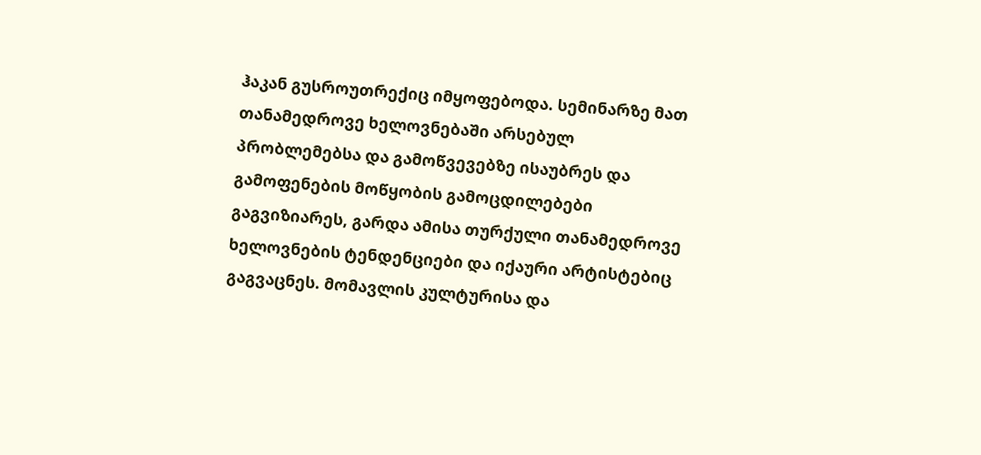ჰაკან გუსროუთრექიც იმყოფებოდა. სემინარზე მათ თანამედროვე ხელოვნებაში არსებულ პრობლემებსა და გამოწვევებზე ისაუბრეს და გამოფენების მოწყობის გამოცდილებები გაგვიზიარეს, გარდა ამისა თურქული თანამედროვე ხელოვნების ტენდენციები და იქაური არტისტებიც გაგვაცნეს. მომავლის კულტურისა და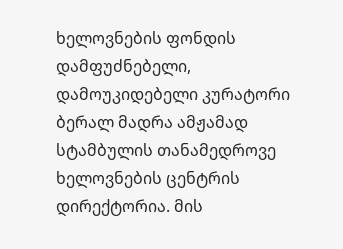ხელოვნების ფონდის დამფუძნებელი, დამოუკიდებელი კურატორი ბერალ მადრა ამჟამად სტამბულის თანამედროვე ხელოვნების ცენტრის დირექტორია. მის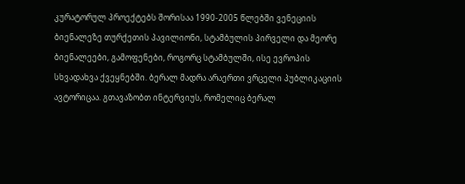კურატორულ პროექტებს შორისაა 1990-2005 წლებში ვენეციის ბიენალეზე თურქეთის პავილიონი, სტამბულის პირველი და მეორე ბიენალეები, გამოფენები, როგორც სტამბულში, ისე ევროპის სხვადახვა ქვეყნებში. ბერალ მადრა არაერთი ვრცელი პუბლიკაციის ავტორიცაა. გთავაზობთ ინტერვიუს, რომელიც ბერალ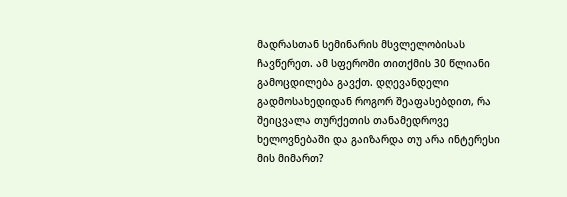მადრასთან სემინარის მსვლელობისას ჩავწერეთ. ამ სფეროში თითქმის 30 წლიანი გამოცდილება გავქთ. დღევანდელი გადმოსახედიდან როგორ შეაფასებდით, რა შეიცვალა თურქეთის თანამედროვე ხელოვნებაში და გაიზარდა თუ არა ინტერესი მის მიმართ?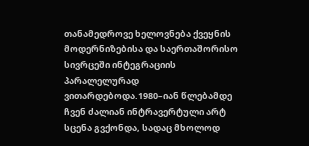თანამედროვე ხელოვნება ქვეყნის მოდერნიზებისა და საერთაშორისო სივრცეში ინტეგრაციის პარალელურად ვითარდებოდა.1980–იან წლებამდე ჩვენ ძალიან ინტრავერტული არტ სცენა გვქონდა, სადაც მხოლოდ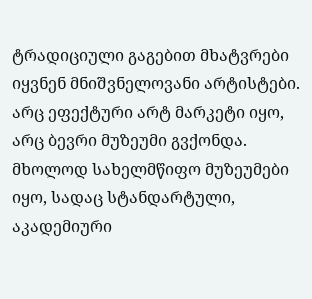ტრადიციული გაგებით მხატვრები იყვნენ მნიშვნელოვანი არტისტები. არც ეფექტური არტ მარკეტი იყო, არც ბევრი მუზეუმი გვქონდა. მხოლოდ სახელმწიფო მუზეუმები იყო, სადაც სტანდარტული, აკადემიური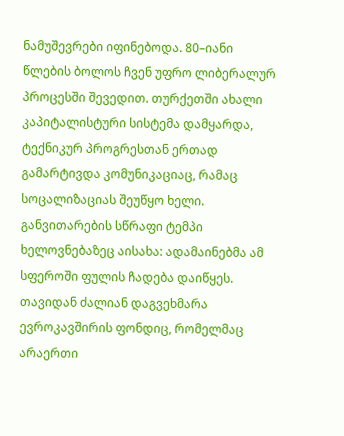ნამუშევრები იფინებოდა. 80–იანი წლების ბოლოს ჩვენ უფრო ლიბერალურ პროცესში შევედით. თურქეთში ახალი კაპიტალისტური სისტემა დამყარდა, ტექნიკურ პროგრესთან ერთად გამარტივდა კომუნიკაციაც, რამაც სოცალიზაციას შეუწყო ხელი. განვითარების სწრაფი ტემპი ხელოვნებაზეც აისახა: ადამაინებმა ამ სფეროში ფულის ჩადება დაიწყეს. თავიდან ძალიან დაგვეხმარა ევროკავშირის ფონდიც, რომელმაც არაერთი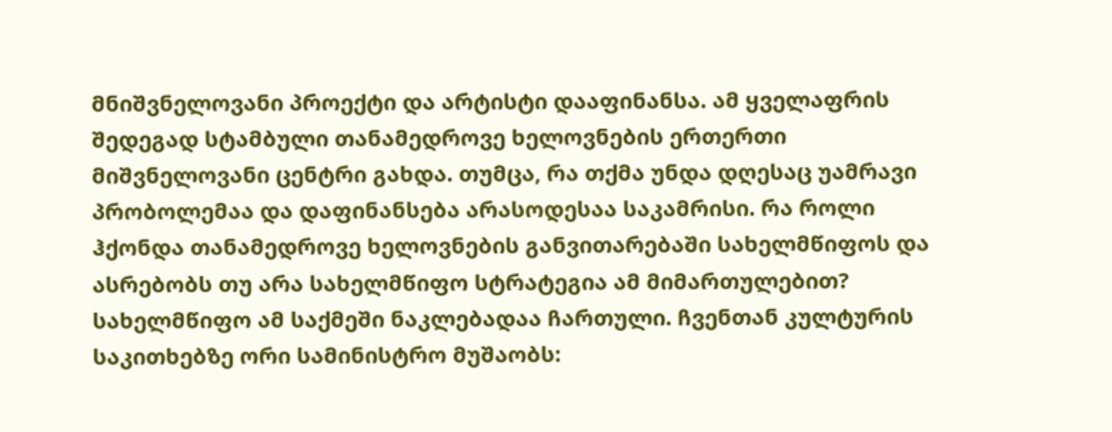მნიშვნელოვანი პროექტი და არტისტი დააფინანსა. ამ ყველაფრის შედეგად სტამბული თანამედროვე ხელოვნების ერთერთი მიშვნელოვანი ცენტრი გახდა. თუმცა, რა თქმა უნდა დღესაც უამრავი პრობოლემაა და დაფინანსება არასოდესაა საკამრისი. რა როლი ჰქონდა თანამედროვე ხელოვნების განვითარებაში სახელმწიფოს და ასრებობს თუ არა სახელმწიფო სტრატეგია ამ მიმართულებით? სახელმწიფო ამ საქმეში ნაკლებადაა ჩართული. ჩვენთან კულტურის საკითხებზე ორი სამინისტრო მუშაობს: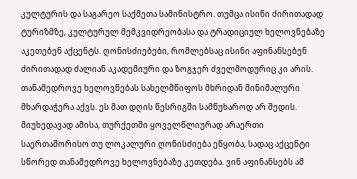კულტურის და საგარეო საქმეთა სამინისტრო. თუმცა ისინი ძირითადად ტურიზმზე, კულტურულ მემკვიდრეობასა და ტრადიციულ ხელოვნებაზე აკეთებენ აქცენტს. ღონისძიებები, რომლებსაც ისინი აფინანსებენ ძირითადად ძალიან აკადემიური და ზოგჯერ ძველმოდურიც კი არის. თანამედროვე ხელოვნებას სახელმწიფოს მხრიდან მინიმალური მხარდაჭერა აქვს. ეს მათ დღის წესრიგში სამწუხაროდ არ შედის. მიუხედავად ამისა, თურქეთში ყოველწლიურად არაერთი საერთაშორისო თუ ლოკალური ღონისძიება ეწყობა, სადაც აქცენტი სწორედ თანამედროვე ხელოვნებაზე კეთდება. ვინ აფინანსებს ამ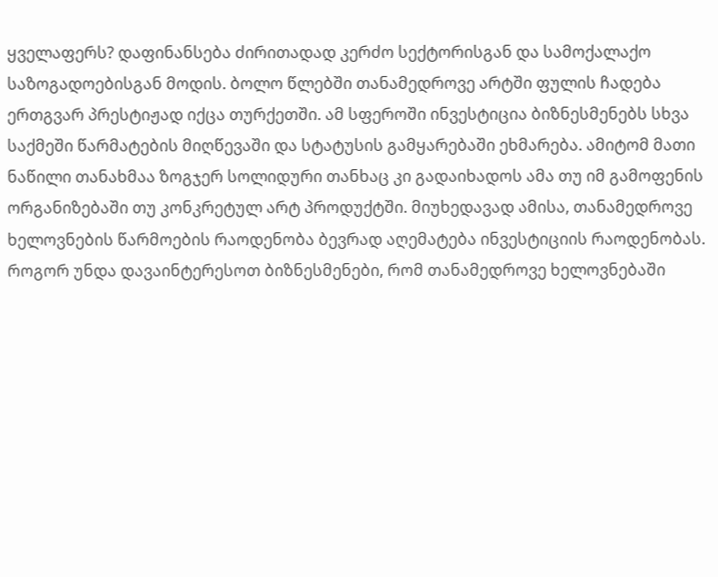ყველაფერს? დაფინანსება ძირითადად კერძო სექტორისგან და სამოქალაქო საზოგადოებისგან მოდის. ბოლო წლებში თანამედროვე არტში ფულის ჩადება ერთგვარ პრესტიჟად იქცა თურქეთში. ამ სფეროში ინვესტიცია ბიზნესმენებს სხვა საქმეში წარმატების მიღწევაში და სტატუსის გამყარებაში ეხმარება. ამიტომ მათი ნაწილი თანახმაა ზოგჯერ სოლიდური თანხაც კი გადაიხადოს ამა თუ იმ გამოფენის ორგანიზებაში თუ კონკრეტულ არტ პროდუქტში. მიუხედავად ამისა, თანამედროვე ხელოვნების წარმოების რაოდენობა ბევრად აღემატება ინვესტიციის რაოდენობას. როგორ უნდა დავაინტერესოთ ბიზნესმენები, რომ თანამედროვე ხელოვნებაში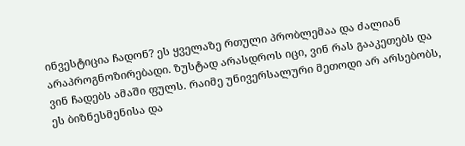ინვესტიცია ჩადონ? ეს ყველაზე რთული პრობლემაა და ძალიან არაპროგნოზირებადი. ზუსტად არასდროს იცი, ვინ რას გააკეთებს და ვინ ჩადებს ამაში ფულს. რაიმე უნივერსალური მეთოდი არ არსებობს, ეს ბიზნესმენისა და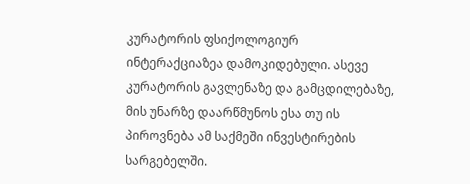კურატორის ფსიქოლოგიურ ინტერაქციაზეა დამოკიდებული. ასევე კურატორის გავლენაზე და გამცდილებაზე, მის უნარზე დაარწმუნოს ესა თუ ის პიროვნება ამ საქმეში ინვესტირების სარგებელში.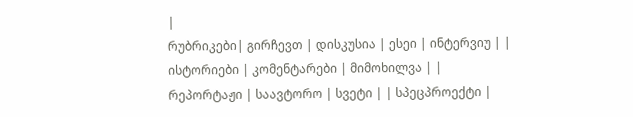|
რუბრიკები| გირჩევთ | დისკუსია | ესეი | ინტერვიუ | | ისტორიები | კომენტარები | მიმოხილვა | | რეპორტაჟი | საავტორო | სვეტი | | სპეცპროექტი |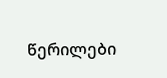წერილები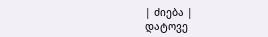| ძიება |
დატოვე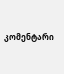კომენტარი